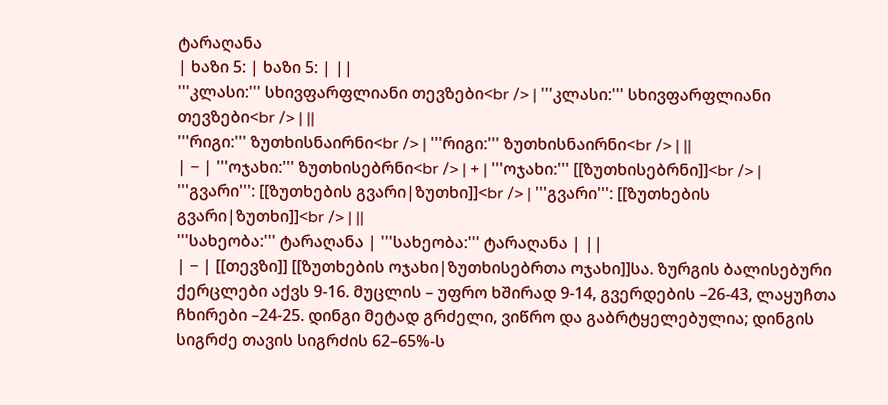ტარაღანა
| ხაზი 5: | ხაზი 5: | ||
'''კლასი:''' სხივფარფლიანი თევზები<br /> | '''კლასი:''' სხივფარფლიანი თევზები<br /> | ||
'''რიგი:''' ზუთხისნაირნი<br /> | '''რიგი:''' ზუთხისნაირნი<br /> | ||
| − | '''ოჯახი:''' ზუთხისებრნი<br /> | + | '''ოჯახი:''' [[ზუთხისებრნი]]<br /> |
'''გვარი''': [[ზუთხების გვარი|ზუთხი]]<br /> | '''გვარი''': [[ზუთხების გვარი|ზუთხი]]<br /> | ||
'''სახეობა:''' ტარაღანა | '''სახეობა:''' ტარაღანა | ||
| − | [[თევზი]] [[ზუთხების ოჯახი|ზუთხისებრთა ოჯახი]]სა. ზურგის ბალისებური ქერცლები აქვს 9-16. მუცლის – უფრო ხშირად 9-14, გვერდების –26-43, ლაყუჩთა ჩხირები –24-25. დინგი მეტად გრძელი, ვიწრო და გაბრტყელებულია; დინგის სიგრძე თავის სიგრძის 62–65%-ს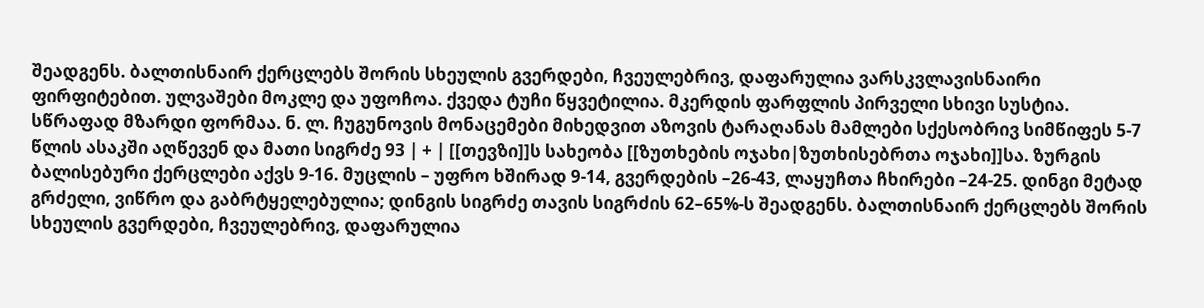შეადგენს. ბალთისნაირ ქერცლებს შორის სხეულის გვერდები, ჩვეულებრივ, დაფარულია ვარსკვლავისნაირი ფირფიტებით. ულვაშები მოკლე და უფოჩოა. ქვედა ტუჩი წყვეტილია. მკერდის ფარფლის პირველი სხივი სუსტია. სწრაფად მზარდი ფორმაა. ნ. ლ. ჩუგუნოვის მონაცემები მიხედვით აზოვის ტარაღანას მამლები სქესობრივ სიმწიფეს 5-7 წლის ასაკში აღწევენ და მათი სიგრძე 93 | + | [[თევზი]]ს სახეობა [[ზუთხების ოჯახი|ზუთხისებრთა ოჯახი]]სა. ზურგის ბალისებური ქერცლები აქვს 9-16. მუცლის – უფრო ხშირად 9-14, გვერდების –26-43, ლაყუჩთა ჩხირები –24-25. დინგი მეტად გრძელი, ვიწრო და გაბრტყელებულია; დინგის სიგრძე თავის სიგრძის 62–65%-ს შეადგენს. ბალთისნაირ ქერცლებს შორის სხეულის გვერდები, ჩვეულებრივ, დაფარულია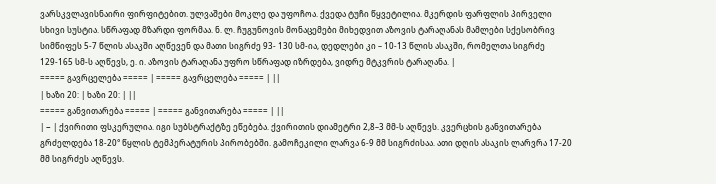ვარსკვლავისნაირი ფირფიტებით. ულვაშები მოკლე და უფოჩოა. ქვედა ტუჩი წყვეტილია. მკერდის ფარფლის პირველი სხივი სუსტია. სწრაფად მზარდი ფორმაა. ნ. ლ. ჩუგუნოვის მონაცემები მიხედვით აზოვის ტარაღანას მამლები სქესობრივ სიმწიფეს 5-7 წლის ასაკში აღწევენ და მათი სიგრძე 93- 130 სმ-ია, დედლები კი – 10-13 წლის ასაკში, რომელთა სიგრძე 129-165 სმ-ს აღწევს, ე. ი. აზოვის ტარაღანა უფრო სწრაფად იზრდება, ვიდრე მტკვრის ტარაღანა. |
===== გავრცელება ===== | ===== გავრცელება ===== | ||
| ხაზი 20: | ხაზი 20: | ||
===== განვითარება ===== | ===== განვითარება ===== | ||
| − | ქვირითი ფსკერულია. იგი სუბსტრაქტზე ეწებება. ქვირითის დიამეტრი 2,8–3 მმ-ს აღწევს. კვერცხის განვითარება გრძელდება 18-20° წყლის ტემპერატურის პირობებში. გამოჩეკილი ლარვა 6-9 მმ სიგრძისაა. ათი დღის ასაკის ლარვრა 17-20 მმ სიგრძეს აღწევს.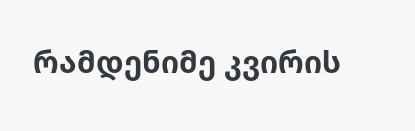რამდენიმე კვირის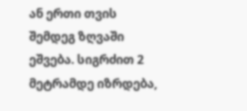ან ერთი თვის შემდეგ ზღვაში ეშვება. სიგრძით 2 მეტრამდე იზრდება,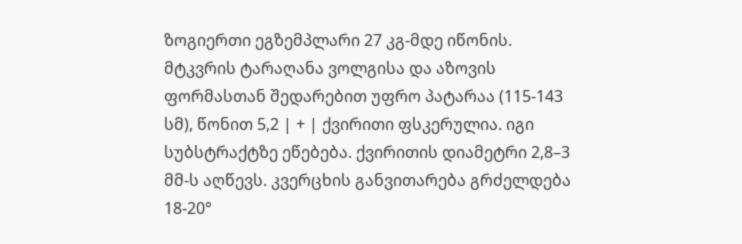ზოგიერთი ეგზემპლარი 27 კგ-მდე იწონის. მტკვრის ტარაღანა ვოლგისა და აზოვის ფორმასთან შედარებით უფრო პატარაა (115-143 სმ), წონით 5,2 | + | ქვირითი ფსკერულია. იგი სუბსტრაქტზე ეწებება. ქვირითის დიამეტრი 2,8–3 მმ-ს აღწევს. კვერცხის განვითარება გრძელდება 18-20°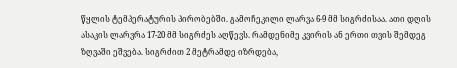წყლის ტემპერატურის პირობებში. გამოჩეკილი ლარვა 6-9 მმ სიგრძისაა. ათი დღის ასაკის ლარვრა 17-20 მმ სიგრძეს აღწევს. რამდენიმე კვირის ან ერთი თვის შემდეგ ზღვაში ეშვება. სიგრძით 2 მეტრამდე იზრდება,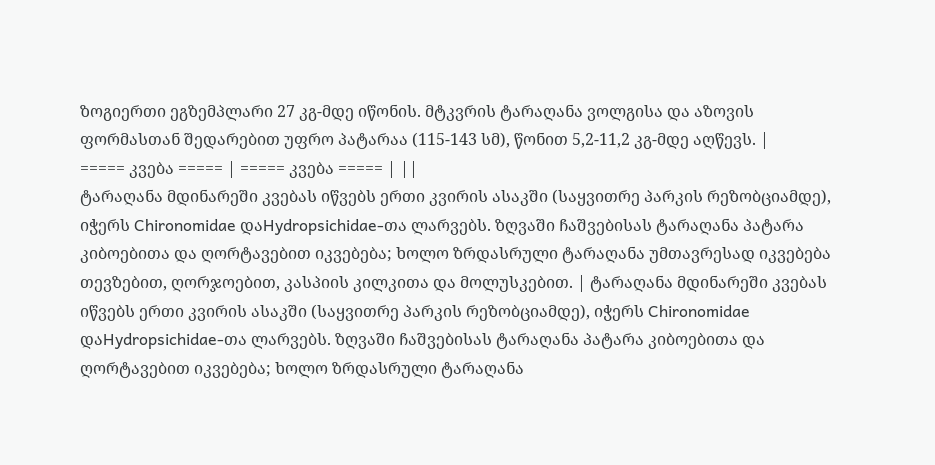ზოგიერთი ეგზემპლარი 27 კგ-მდე იწონის. მტკვრის ტარაღანა ვოლგისა და აზოვის ფორმასთან შედარებით უფრო პატარაა (115-143 სმ), წონით 5,2-11,2 კგ-მდე აღწევს. |
===== კვება ===== | ===== კვება ===== | ||
ტარაღანა მდინარეში კვებას იწვებს ერთი კვირის ასაკში (საყვითრე პარკის რეზობციამდე), იჭერს Chironomidae დაHydropsichidae-თა ლარვებს. ზღვაში ჩაშვებისას ტარაღანა პატარა კიბოებითა და ღორტავებით იკვებება; ხოლო ზრდასრული ტარაღანა უმთავრესად იკვებება თევზებით, ღორჯოებით, კასპიის კილკითა და მოლუსკებით. | ტარაღანა მდინარეში კვებას იწვებს ერთი კვირის ასაკში (საყვითრე პარკის რეზობციამდე), იჭერს Chironomidae დაHydropsichidae-თა ლარვებს. ზღვაში ჩაშვებისას ტარაღანა პატარა კიბოებითა და ღორტავებით იკვებება; ხოლო ზრდასრული ტარაღანა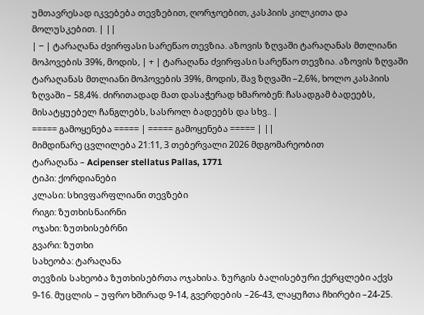უმთავრესად იკვებება თევზებით, ღორჯოებით, კასპიის კილკითა და მოლუსკებით. | ||
| − | ტარაღანა ძვირფასი სარეწაო თევზია. აზოვის ზღვაში ტარაღანას მთლიანი მოპოვების 39%, მოდის, | + | ტარაღანა ძვირფასი სარეწაო თევზია. აზოვის ზღვაში ტარაღანას მთლიანი მოპოვების 39%, მოდის, შავ ზღვაში –2,6%, ხოლო კასპიის ზღვაში – 58,4%. ძირითადად მათ დასაჭერად ხმარობენ: ჩასადგამ ბადეებს, მისატყუებელ ჩანგლებს, სასროლ ბადეებს და სხვ.. |
===== გამოყენება ===== | ===== გამოყენება ===== | ||
მიმდინარე ცვლილება 21:11, 3 თებერვალი 2026 მდგომარეობით
ტარაღანა – Acipenser stellatus Pallas, 1771
ტიპი: ქორდიანები
კლასი: სხივფარფლიანი თევზები
რიგი: ზუთხისნაირნი
ოჯახი: ზუთხისებრნი
გვარი: ზუთხი
სახეობა: ტარაღანა
თევზის სახეობა ზუთხისებრთა ოჯახისა. ზურგის ბალისებური ქერცლები აქვს 9-16. მუცლის – უფრო ხშირად 9-14, გვერდების –26-43, ლაყუჩთა ჩხირები –24-25.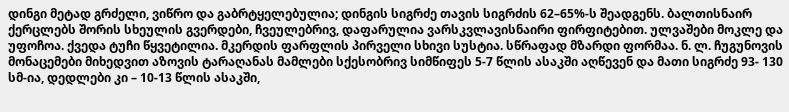დინგი მეტად გრძელი, ვიწრო და გაბრტყელებულია; დინგის სიგრძე თავის სიგრძის 62–65%-ს შეადგენს. ბალთისნაირ ქერცლებს შორის სხეულის გვერდები, ჩვეულებრივ, დაფარულია ვარსკვლავისნაირი ფირფიტებით. ულვაშები მოკლე და უფოჩოა. ქვედა ტუჩი წყვეტილია. მკერდის ფარფლის პირველი სხივი სუსტია. სწრაფად მზარდი ფორმაა. ნ. ლ. ჩუგუნოვის მონაცემები მიხედვით აზოვის ტარაღანას მამლები სქესობრივ სიმწიფეს 5-7 წლის ასაკში აღწევენ და მათი სიგრძე 93- 130 სმ-ია, დედლები კი – 10-13 წლის ასაკში,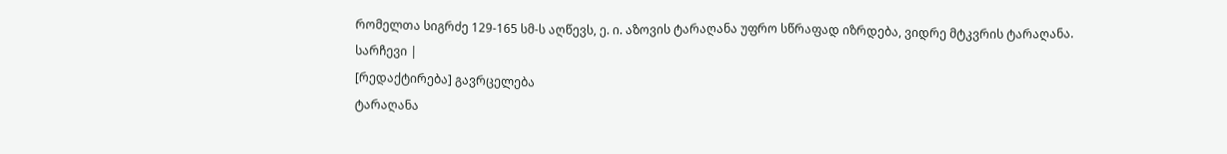რომელთა სიგრძე 129-165 სმ-ს აღწევს, ე. ი. აზოვის ტარაღანა უფრო სწრაფად იზრდება, ვიდრე მტკვრის ტარაღანა.
სარჩევი |
[რედაქტირება] გავრცელება
ტარაღანა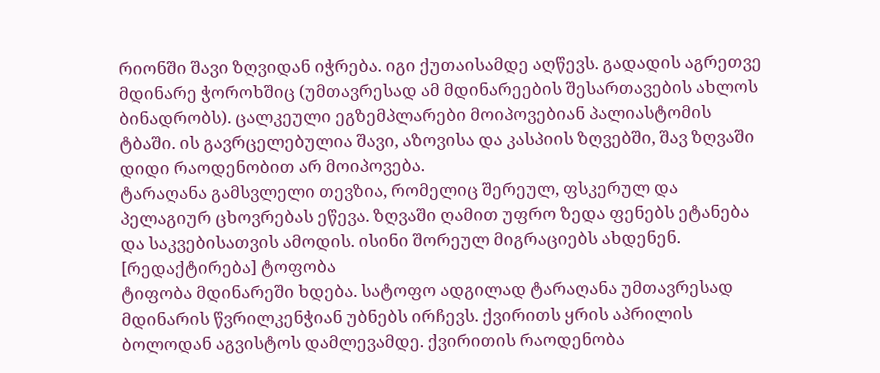რიონში შავი ზღვიდან იჭრება. იგი ქუთაისამდე აღწევს. გადადის აგრეთვე მდინარე ჭოროხშიც (უმთავრესად ამ მდინარეების შესართავების ახლოს ბინადრობს). ცალკეული ეგზემპლარები მოიპოვებიან პალიასტომის ტბაში. ის გავრცელებულია შავი, აზოვისა და კასპიის ზღვებში, შავ ზღვაში დიდი რაოდენობით არ მოიპოვება.
ტარაღანა გამსვლელი თევზია, რომელიც შერეულ, ფსკერულ და პელაგიურ ცხოვრებას ეწევა. ზღვაში ღამით უფრო ზედა ფენებს ეტანება და საკვებისათვის ამოდის. ისინი შორეულ მიგრაციებს ახდენენ.
[რედაქტირება] ტოფობა
ტიფობა მდინარეში ხდება. სატოფო ადგილად ტარაღანა უმთავრესად მდინარის წვრილკენჭიან უბნებს ირჩევს. ქვირითს ყრის აპრილის ბოლოდან აგვისტოს დამლევამდე. ქვირითის რაოდენობა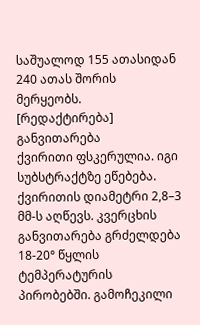საშუალოდ 155 ათასიდან 240 ათას შორის მერყეობს.
[რედაქტირება] განვითარება
ქვირითი ფსკერულია. იგი სუბსტრაქტზე ეწებება. ქვირითის დიამეტრი 2,8–3 მმ-ს აღწევს. კვერცხის განვითარება გრძელდება 18-20° წყლის ტემპერატურის პირობებში. გამოჩეკილი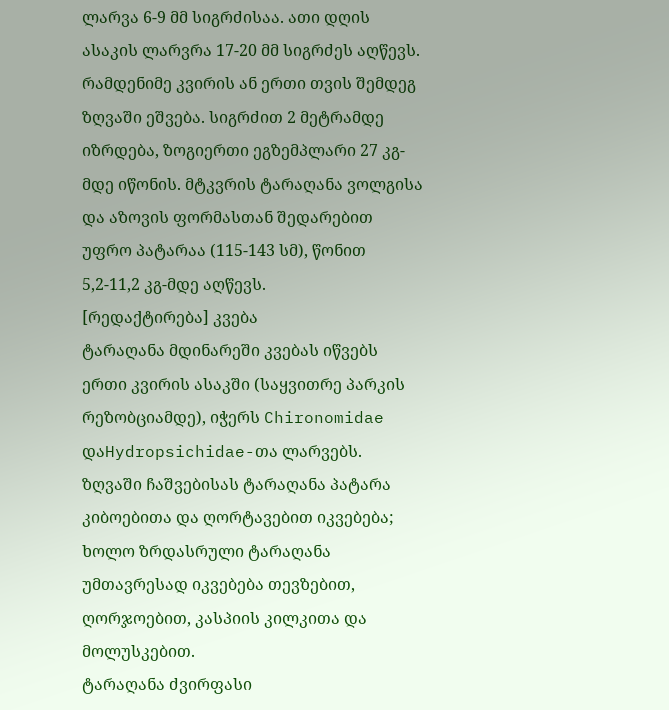ლარვა 6-9 მმ სიგრძისაა. ათი დღის ასაკის ლარვრა 17-20 მმ სიგრძეს აღწევს. რამდენიმე კვირის ან ერთი თვის შემდეგ ზღვაში ეშვება. სიგრძით 2 მეტრამდე იზრდება, ზოგიერთი ეგზემპლარი 27 კგ-მდე იწონის. მტკვრის ტარაღანა ვოლგისა და აზოვის ფორმასთან შედარებით უფრო პატარაა (115-143 სმ), წონით 5,2-11,2 კგ-მდე აღწევს.
[რედაქტირება] კვება
ტარაღანა მდინარეში კვებას იწვებს ერთი კვირის ასაკში (საყვითრე პარკის რეზობციამდე), იჭერს Chironomidae დაHydropsichidae-თა ლარვებს. ზღვაში ჩაშვებისას ტარაღანა პატარა კიბოებითა და ღორტავებით იკვებება; ხოლო ზრდასრული ტარაღანა უმთავრესად იკვებება თევზებით, ღორჯოებით, კასპიის კილკითა და მოლუსკებით.
ტარაღანა ძვირფასი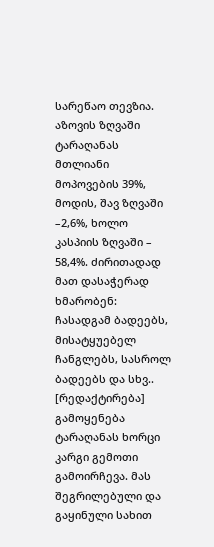სარეწაო თევზია. აზოვის ზღვაში ტარაღანას მთლიანი მოპოვების 39%, მოდის, შავ ზღვაში –2,6%, ხოლო კასპიის ზღვაში – 58,4%. ძირითადად მათ დასაჭერად ხმარობენ: ჩასადგამ ბადეებს, მისატყუებელ ჩანგლებს, სასროლ ბადეებს და სხვ..
[რედაქტირება] გამოყენება
ტარაღანას ხორცი კარგი გემოთი გამოირჩევა. მას შეგრილებული და გაყინული სახით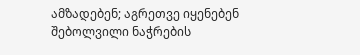ამზადებენ; აგრეთვე იყენებენ შებოლვილი ნაჭრების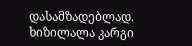დასამზადებლად. ხიზილალა კარგი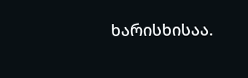ხარისხისაა.